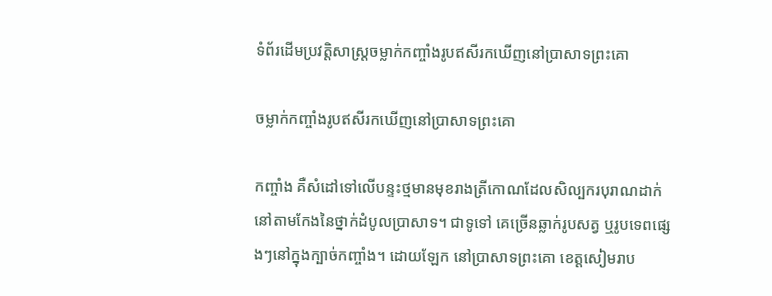ទំព័រដើមប្រវត្តិសាស្ត្រចម្លាក់កញ្ចាំងរូបឥសីរកឃើញនៅប្រាសាទព្រះគោ

ចម្លាក់កញ្ចាំងរូបឥសីរកឃើញនៅប្រាសាទព្រះគោ

កញ្ចាំង គឺសំដៅទៅលើបន្ទះថ្មមានមុខរាងត្រីកោណដែលសិល្បករបុរាណដាក់នៅតាមកែងនៃថ្នាក់ដំបូលប្រាសាទ។ ជាទូទៅ គេច្រើនឆ្លាក់រូបសត្វ ឬរូបទេពផ្សេងៗនៅក្នុងក្បាច់កញ្ចាំង។ ដោយឡែក នៅប្រាសាទព្រះគោ ខេត្តសៀមរាប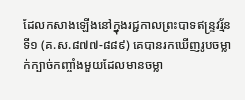ដែលកសាងឡើងនៅក្នុងរជ្ជកាលព្រះបាទឥន្រ្ទវរ្ម័នទី១ (គ.ស.៨៧៧-៨៨៩) គេបានរកឃើញរូបចម្លាក់ក្បាច់កញ្ចាំងមួយដែលមានចម្លា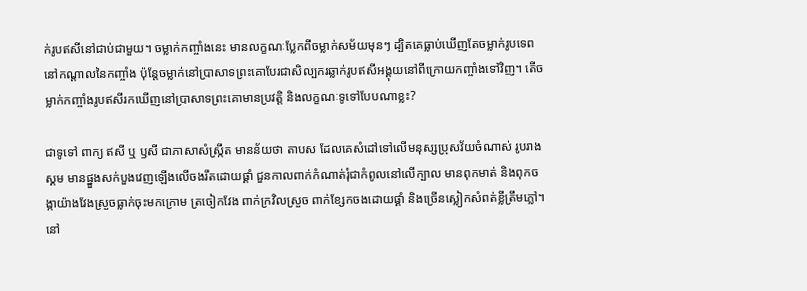ក់រូបឥសីនៅជាប់ជាមួយ។ ចម្លាក់កញ្ចាំងនេះ មានលក្ខណៈប្លែកពីចម្លាក់សម័យមុនៗ ដ្បិតគេធ្លាប់ឃើញតែចម្លាក់រូបទេពនៅកណ្តាលនៃកញ្ចាំង ប៉ុន្តែចម្លាក់នៅប្រាសាទព្រះគោបែរជាសិល្បករឆ្លាក់រូបឥសីអង្គុយនៅពីក្រោយកញ្ចាំងទៅវិញ។ តើចម្លាក់កញ្ចាំងរូបឥសីរកឃើញនៅប្រាសាទព្រះគោមានប្រវត្តិ និងលក្ខណៈទូទៅបែបណាខ្លះ?

ជាទូទៅ ពាក្យ ឥសី ឬ ឫសី ជាភាសាសំស្រ្កឹត មានន័យថា តាបស ដែលគេសំដៅទៅលើមនុស្សប្រុសវ័យចំណាស់ រូបរាងស្គម មានផ្នួងសក់បួងវេញឡើងលើចងរឹតដោយផ្គាំ ជួនកាលពាក់កំណាត់រុំជាកំពូលនៅលើក្បាល មានពុកមាត់ និងពុកចង្កាយ៉ាងវែងស្រួចធ្លាក់ចុះមកក្រោម ត្រចៀកវែង ពាក់ក្រវិលស្រួច ពាក់ខ្សែកចងដោយផ្គាំ និងច្រើនស្លៀកសំពត់ខ្លីត្រឹមភ្លៅ។ នៅ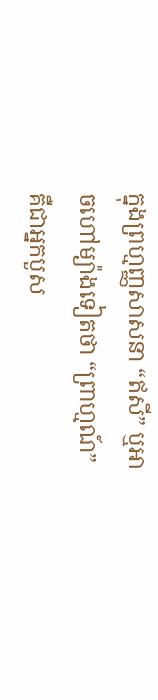ក្នុងព្រហ្មញ្ញសាសនា “ឥសី” ឬអាចហៅម្យ៉ាងទៀតថា “ព្រាហ្មណ៍” គឺជាអ្នកបួស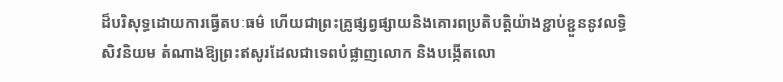ដ៏បរិសុទ្ធដោយការធ្វើតបៈធម៌ ហើយជាព្រះគ្រូផ្សព្វផ្សាយនិងគោរពប្រតិបត្តិយ៉ាងខ្ជាប់ខ្ជួននូវលទ្ធិសិវនិយម តំណាងឱ្យព្រះឥសូរដែលជាទេពបំផ្លាញលោក និងបង្កើតលោ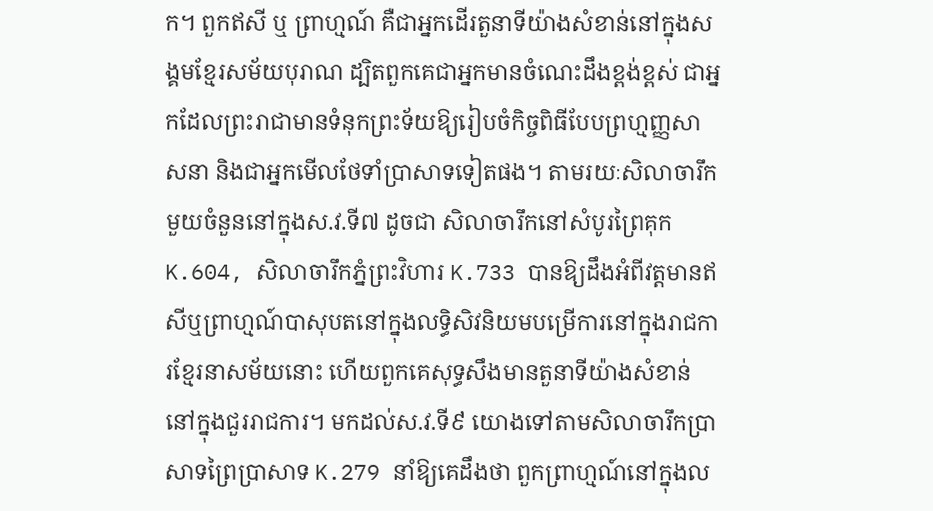ក។ ពួកឥសី ឬ ព្រាហ្មណ៍ គឺជាអ្នកដើរតួនាទីយ៉ាងសំខាន់នៅក្នុងសង្គមខ្មែរសម័យបុរាណ ដ្បិតពួកគេជាអ្នកមានចំណេះដឹងខ្ពង់ខ្ពស់ ជាអ្នកដែលព្រះរាជាមានទំនុកព្រះទ័យឱ្យរៀបចំកិច្ចពិធីបែបព្រហ្មញ្ញសាសនា និងជាអ្នកមើលថែទាំប្រាសាទទៀតផង។ តាមរយៈសិលាចារឹកមួយចំនួននៅក្នុងស.វ.ទី៧ ដូចជា សិលាចារឹកនៅសំបូរព្រៃគុក K.604, សិលាចារឹកភ្នំព្រះវិហារ K.733 បានឱ្យដឹងអំពីវត្តមានឥសីឬព្រាហ្មណ៍បាសុបតនៅក្នុងលទ្ធិសិវនិយមបម្រើការនៅក្នុងរាជការខ្មែរនាសម័យនោះ ហើយពួកគេសុទ្ធសឹងមានតួនាទីយ៉ាងសំខាន់នៅក្នុងជួររាជការ។ មកដល់ស.វ.ទី៩ យោងទៅតាមសិលាចារឹកប្រាសាទព្រៃប្រាសាទ K.279 នាំឱ្យគេដឹងថា ពួកព្រាហ្មណ៍នៅក្នុងល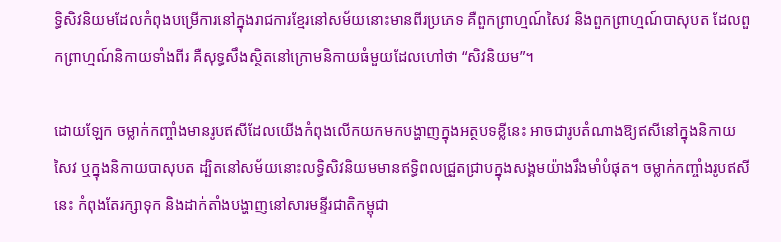ទ្ធិសិវនិយមដែលកំពុងបម្រើការនៅក្នុងរាជការខ្មែរនៅសម័យនោះមានពីរប្រភេទ គឺពួកព្រាហ្មណ៍សៃវ និងពួកព្រាហ្មណ៍បាសុបត ដែលពួកព្រាហ្មណ៍និកាយទាំងពីរ គឺសុទ្ធសឹងស្ថិតនៅក្រោមនិកាយធំមួយដែលហៅថា “សិវនិយម”។

ដោយឡែក ចម្លាក់កញ្ចាំងមានរូបឥសីដែលយើងកំពុងលើកយកមកបង្ហាញក្នុងអត្ថបទខ្លីនេះ អាចជារូបតំណាងឱ្យឥសីនៅក្នុងនិកាយសៃវ ឬក្នុងនិកាយបាសុបត ដ្បិតនៅសម័យនោះលទ្ធិសិវនិយមមានឥទ្ធិពលជ្រួតជ្រាបក្នុងសង្គមយ៉ាងរឹងមាំបំផុត។ ចម្លាក់កញ្ចាំងរូបឥសីនេះ កំពុងតែរក្សាទុក និងដាក់តាំងបង្ហាញនៅសារមន្ទីរជាតិកម្ពុជា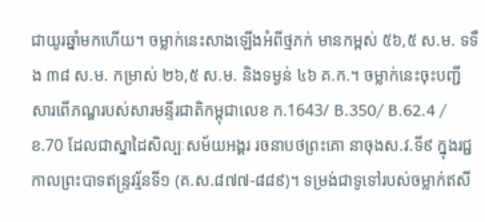ជាយូរឆ្នាំមកហើយ។ ចម្លាក់នេះសាងឡើងអំពីថ្មភក់ មានកម្ពស់ ៥៦,៥ ស.ម. ទទឹង ៣៨ ស.ម. កម្រាស់ ២៦,៥ ស.ម. និងទម្ងន់ ៤៦ គ.ក.។ ចម្លាក់នេះចុះបញ្ជីសារពើភណ្ឌរបស់សារមន្ទីរជាតិកម្ពុជាលេខ ក.1643/ B.350/ B.62.4 / ខ.70 ដែលជាស្នាដៃសិល្បៈសម័យអង្គរ រចនាបថព្រះគោ នាចុងស.វ.ទី៩ ក្នុងរជ្ជកាលព្រះបាទឥន្រ្ទវរ្ម័នទី១ (គ.ស.៨៧៧-៨៨៩)។ ទម្រង់ជាទូទៅរបស់ចម្លាក់ឥសី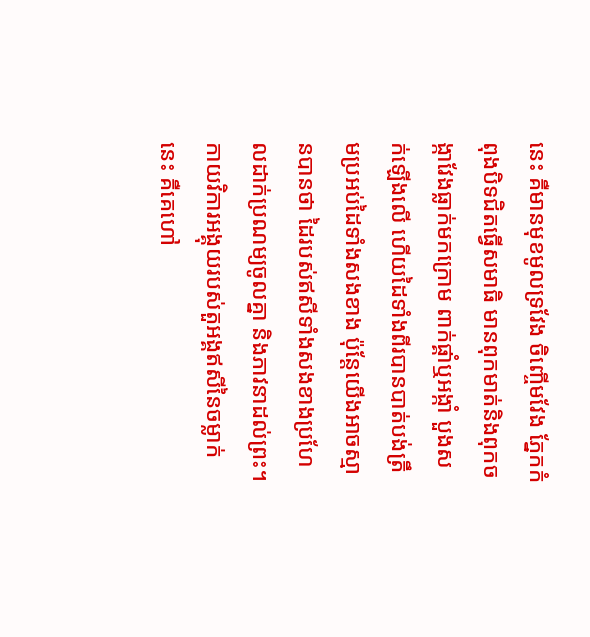នេះ គឺមានមុខមូលទ្រវែង ចិញ្ចើមវែង ភ្នែកកំពុងបិទជិតធ្វើសមាធិ មានពុកមាត់និងពុកចង្កាវែងធ្លាក់មកក្រោម ពាក់ផ្គាំឬអង្កាំ បួងសក់ឡើងលើ ហើយដៃទាំងពីរបានបាត់បង់ត្រឹមប្រអប់ដៃទាំងសងខាង ប៉ុន្តែយើងអាចស្មានបានថា ដៃរបស់ឥសីទាំងសងខាងប្រហែលដាក់ប្រណម្យចូលគ្នា និងភាវនាដល់ព្រះ។ កាយវិការអង្គុយរបស់តួអង្គឥសីនៃចម្លាក់នេះ គឺគេហៅ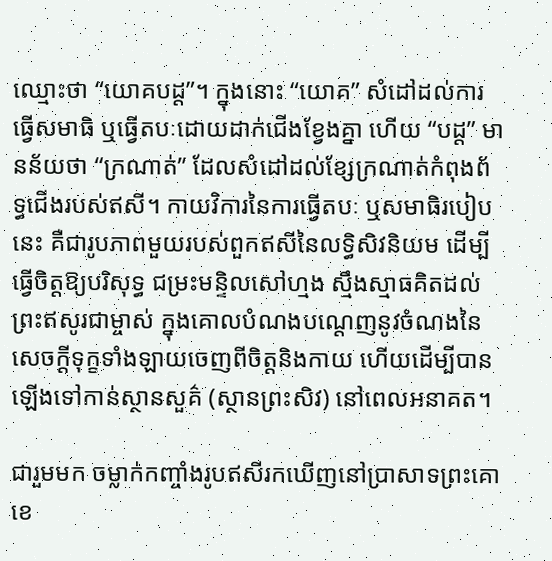ឈ្មោះថា “យោគបដ្ត”។ ក្នុងនោះ “យោគ” សំដៅដល់ការធ្វើសមាធិ ឬធ្វើតបៈដោយដាក់ជើងខ្វែងគ្នា ហើយ “បដ្ត” មានន័យថា “ក្រណាត់” ដែលសំដៅដល់ខ្សែក្រណាត់កំពុងព័ទ្ធជើងរបស់ឥសី។ កាយវិការនៃការធ្វើតបៈ ឬសមាធិរបៀបនេះ គឺជារូបភាពមួយរបស់ពួកឥសីនៃលទ្ធិសិវនិយម ដើម្បីធ្វើចិត្តឱ្យបរិសុទ្ធ ជម្រះមន្ទិលសៅហ្មង ស្មឹងស្មាធគិតដល់ព្រះឥសូរជាម្ចាស់ ក្នុងគោលបំណងបណ្តេញនូវចំណងនៃសេចក្តីទុក្ខទាំងឡាយចេញពីចិត្តនិងកាយ ហើយដើម្បីបានឡើងទៅកាន់ស្ថានសួគ៌ (ស្ថានព្រះសិវ) នៅពេលអនាគត។

ជារួមមក ចម្លាក់កញ្ចាំងរូបឥសីរកឃើញនៅប្រាសាទព្រះគោ ខេ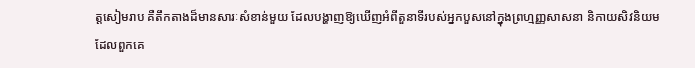ត្តសៀមរាប គឺតឹកតាងដ៏មានសារៈសំខាន់មួយ ដែលបង្ហាញឱ្យឃើញអំពីតួនាទីរបស់អ្នកបួសនៅក្នុងព្រហ្មញ្ញសាសនា និកាយសិវនិយម ដែលពួកគេ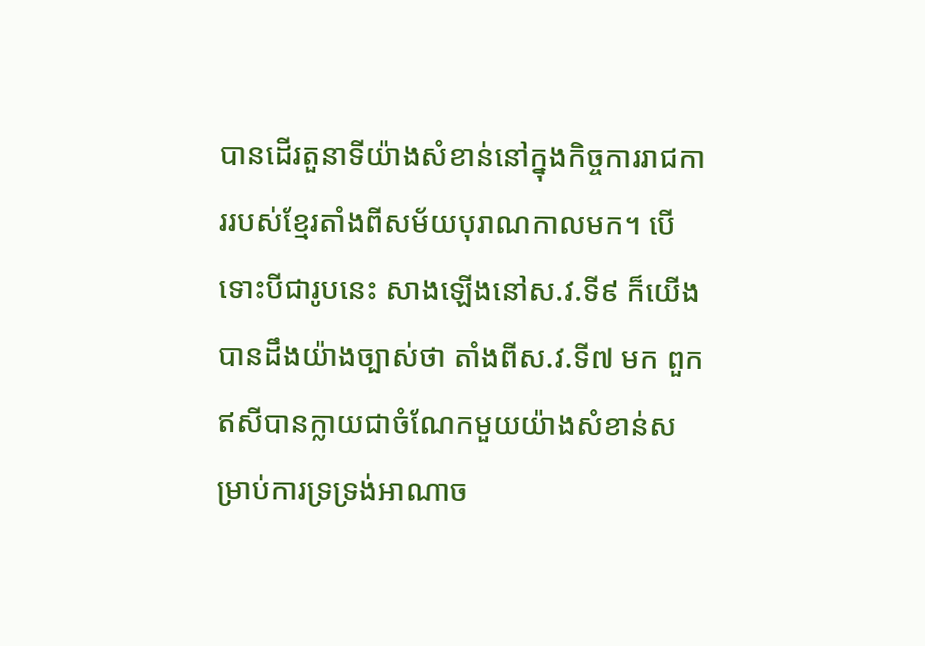បានដើរតួនាទីយ៉ាងសំខាន់នៅក្នុងកិច្ចការរាជការរបស់ខ្មែរតាំងពីសម័យបុរាណកាលមក។ បើទោះបីជារូបនេះ សាងឡើងនៅស.វ.ទី៩ ក៏យើងបានដឹងយ៉ាងច្បាស់ថា តាំងពីស.វ.ទី៧ មក ពួកឥសីបានក្លាយជាចំណែកមួយយ៉ាងសំខាន់សម្រាប់ការទ្រទ្រង់អាណាច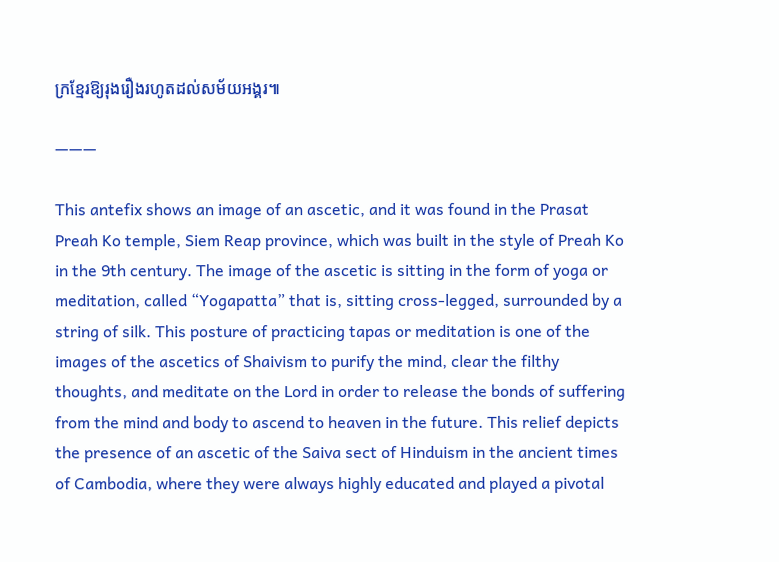ក្រខ្មែរឱ្យរុងរឿងរហូតដល់សម័យអង្គរ៕

———

This antefix shows an image of an ascetic, and it was found in the Prasat Preah Ko temple, Siem Reap province, which was built in the style of Preah Ko in the 9th century. The image of the ascetic is sitting in the form of yoga or meditation, called “Yogapatta” that is, sitting cross-legged, surrounded by a string of silk. This posture of practicing tapas or meditation is one of the images of the ascetics of Shaivism to purify the mind, clear the filthy thoughts, and meditate on the Lord in order to release the bonds of suffering from the mind and body to ascend to heaven in the future. This relief depicts the presence of an ascetic of the Saiva sect of Hinduism in the ancient times of Cambodia, where they were always highly educated and played a pivotal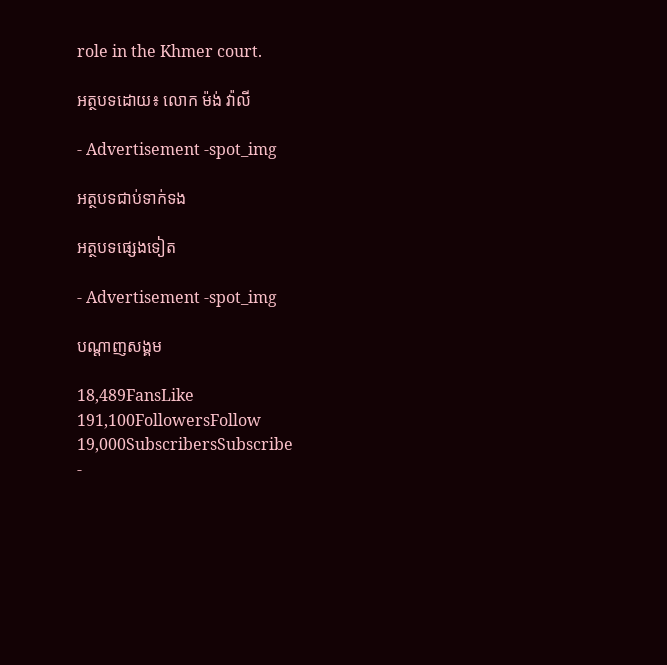role in the Khmer court.

អត្ថបទដោយ៖ លោក ម៉ង់ វ៉ាលី

- Advertisement -spot_img

អត្ថបទជាប់ទាក់ទង

អត្ថបទផ្សេងទៀត

- Advertisement -spot_img

បណ្ដាញសង្គម

18,489FansLike
191,100FollowersFollow
19,000SubscribersSubscribe
-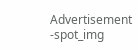Advertisement -spot_img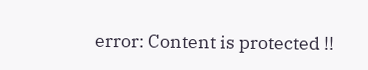error: Content is protected !!